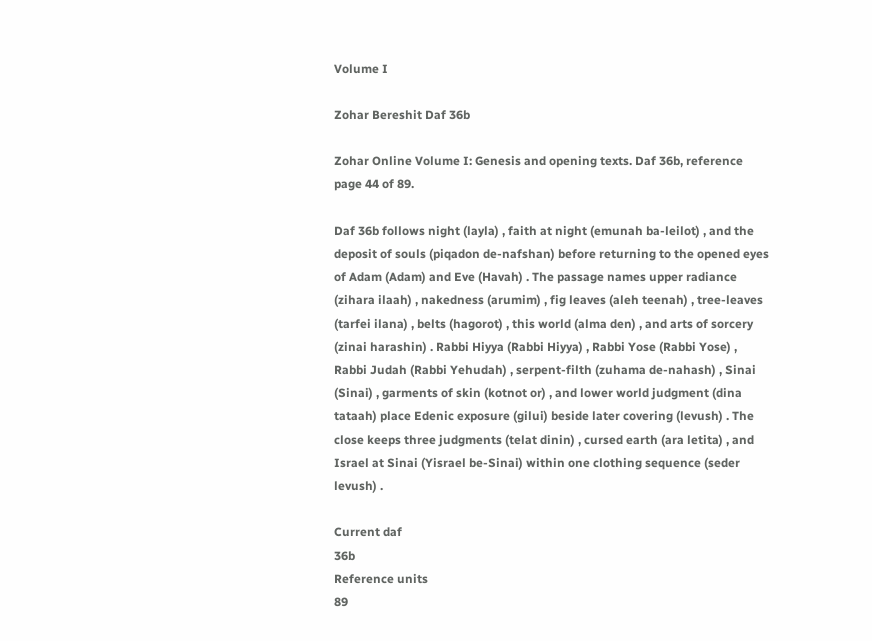Volume I

Zohar Bereshit Daf 36b

Zohar Online Volume I: Genesis and opening texts. Daf 36b, reference page 44 of 89.

Daf 36b follows night (layla) , faith at night (emunah ba-leilot) , and the deposit of souls (piqadon de-nafshan) before returning to the opened eyes of Adam (Adam) and Eve (Havah) . The passage names upper radiance (zihara ilaah) , nakedness (arumim) , fig leaves (aleh teenah) , tree-leaves (tarfei ilana) , belts (hagorot) , this world (alma den) , and arts of sorcery (zinai harashin) . Rabbi Hiyya (Rabbi Hiyya) , Rabbi Yose (Rabbi Yose) , Rabbi Judah (Rabbi Yehudah) , serpent-filth (zuhama de-nahash) , Sinai (Sinai) , garments of skin (kotnot or) , and lower world judgment (dina tataah) place Edenic exposure (gilui) beside later covering (levush) . The close keeps three judgments (telat dinin) , cursed earth (ara letita) , and Israel at Sinai (Yisrael be-Sinai) within one clothing sequence (seder levush) .

Current daf
36b
Reference units
89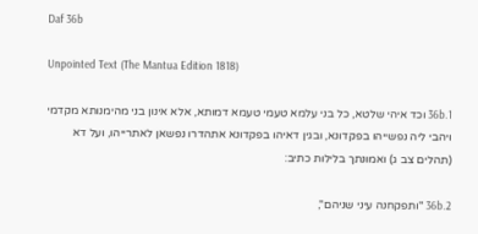Daf 36b

Unpointed Text (The Mantua Edition 1818)

36b.1 וכד איהי שלטא, כל בני עלמא טעמי טעמא דמותא, אלא אינון בני מהימנותא מקדמי ויהבי ליה נפשייהו בפקדונא, ובגין דאיהו בפקדונא אתהדרו נפשאן לאתרייהו, ועל דא (תהלים צב ג) ואמונתך בלילות כתיב:

36b.2 "ותפקחנה עיני שניהם",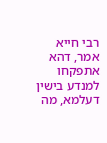רבי חייא אמר, דהא אתפקחו למנדע בישין דעלמא, מה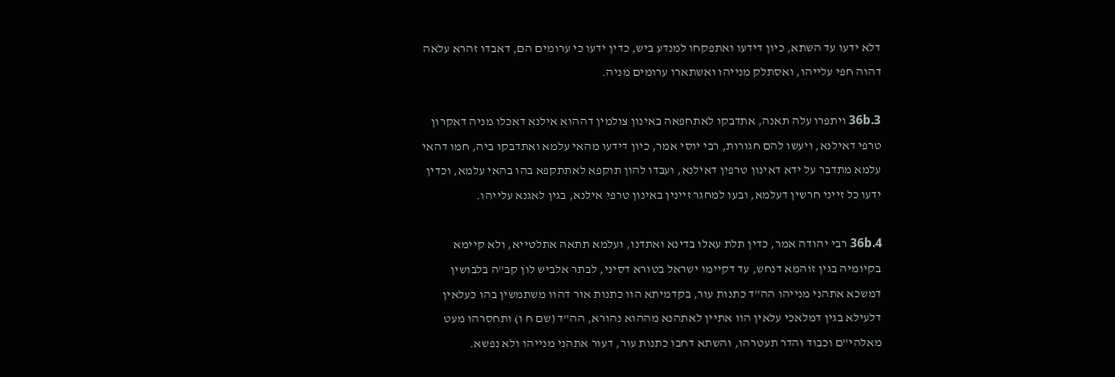דלא ידעו עד השתא, כיון דידעו ואתפקחו למנדע ביש, כדין ידעו כי ערומים הם, דאבדו זהרא עלאה דהוה חפי עלייהו, ואסתלק מנייהו ואשתארו ערומים מניה.

36b.3 ויתפרו עלה תאנה, אתדבקו לאתחפאה באינון צולמין דההוא אילנא דאכלו מניה דאקרון טרפי דאילנא, ויעשו להם חגורות, רבי יוסי אמר, כיון דידעו מהאי עלמא ואתדבקו ביה, חמו דהאי עלמא מתדבר על ידא דאינון טרפין דאילנא, ועבדו להון תוקפא לאתתקפא בהו בהאי עלמא, וכדין ידעו כל זייני חרשין דעלמא, ובעו למחגר זיינין באינון טרפי אילנא, בגין לאגנא עלייהו.

36b.4 רבי יהודה אמר, כדין תלת עאלו בדינא ואתדנו, ועלמא תתאה אתלטייא, ולא קיימא בקיומיה בגין זוהמא דנחש, עד דקיימו ישראל בטורא דסיני, לבתר אלביש לון קב"ה בלבושין דמשכא אתהני מנייהו הה"ד כתנות עור, בקדמיתא הוו כתנות אור דהוו משתמשין בהו כעלאין דלעילא בגין דמלאכי עלאין הוו אתיין לאתהנא מההוא נהורא, הה"ד (שם ח ו) ותחסרהו מעט מאלהי"ם וכבוד והדר תעטרהו, והשתא דחבו כתנות עור, דעור אתהני מנייהו ולא נפשא.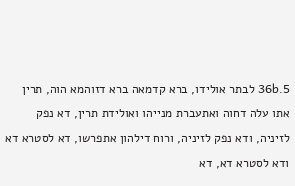36b.5 לבתר אולידו, ברא קדמאה ברא דזוהמא הוה, תרין אתו עלה דחוה ואתעברת מנייהו ואולידת תרין, דא נפק לזיניה, ודא נפק לזיניה, ורוח דילהון אתפרשו, דא לסטרא דא ודא לסטרא דא, דא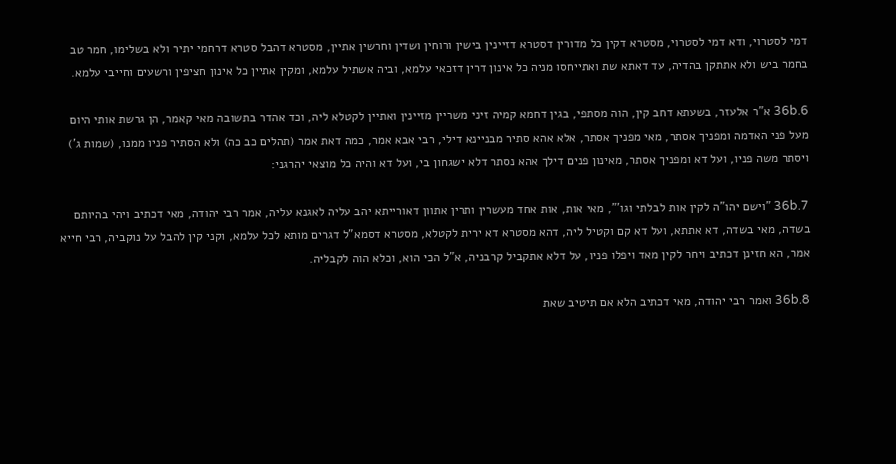דמי לסטרוי, ודא דמי לסטרוי, מסטרא דקין כל מדורין דסטרא דזיינין בישין ורוחין ושדין וחרשין אתיין, מסטרא דהבל סטרא דרחמי יתיר ולא בשלימו, חמר טב בחמר ביש ולא אתתקן בהדיה, עד דאתא שת ואתייחסו מניה כל אינון דרין דזכאי עלמא, וביה אשתיל עלמא, ומקין אתיין כל אינון חציפין ורשעים וחייבי עלמא.

36b.6 א"ר אלעזר, בשעתא דחב קין, הוה מסתפי, בגין דחמא קמיה זיני משריין מזיינין ואתיין לקטלא ליה, וכד אהדר בתשובה מאי קאמר, הן גרשת אותי היום מעל פני האדמה ומפניך אסתר, מאי מפניך אסתר, אלא אהא סתיר מבניינא דילי, רבי אבא אמר, כמה דאת אמר (תהלים כב כה) ולא הסתיר פניו ממנו, (שמות ג') ויסתר משה פניו, ועל דא ומפניך אסתר, מאינון פנים דילך אהא נסתר דלא ישגחון בי, ועל דא והיה כל מוצאי יהרגני:

36b.7 "וישם יהו"ה לקין אות לבלתי וגו'", מאי אות, אות אחד מעשרין ותרין אתוון דאורייתא יהב עליה לאגנא עליה, אמר רבי יהודה, מאי דכתיב ויהי בהיותם בשדה, מאי בשדה, דא אתתא, ועל דא קם וקטיל ליה, דהא מסטרא דא ירית לקטלא, מסטרא דסמא"ל דגרים מותא לכל עלמא, וקני קין להבל על נוקביה, רבי חייא אמר, הא חזינן דכתיב ויחר לקין מאד ויפלו פניו, על דלא אתקביל קרבניה, א"ל הכי הוא, וכלא הוה לקבליה.

36b.8 ואמר רבי יהודה, מאי דכתיב הלא אם תיטיב שאת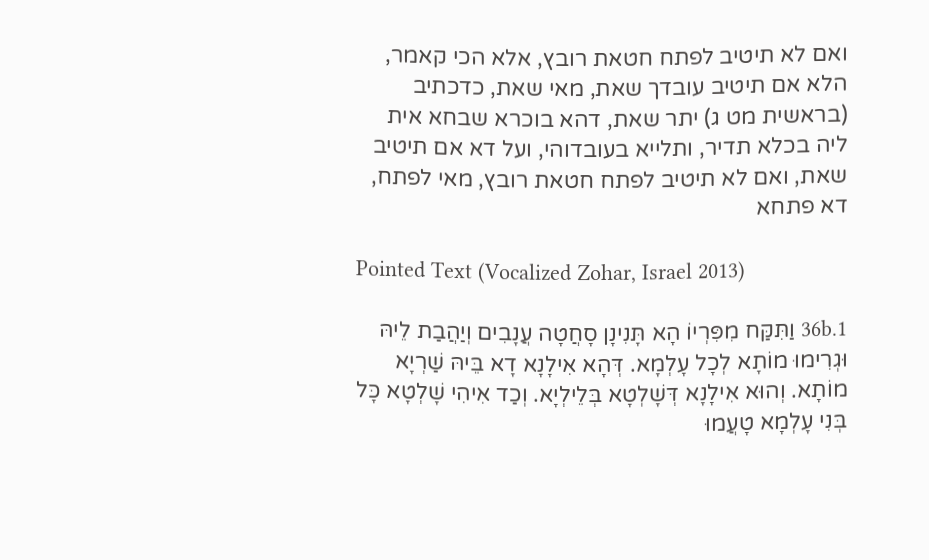ואם לא תיטיב לפתח חטאת רובץ, אלא הכי קאמר, הלא אם תיטיב עובדך שאת, מאי שאת, כדכתיב (בראשית מט ג) יתר שאת, דהא בוכרא שבחא אית ליה בכלא תדיר, ותלייא בעובדוהי, ועל דא אם תיטיב שאת, ואם לא תיטיב לפתח חטאת רובץ, מאי לפתח, דא פתחא

Pointed Text (Vocalized Zohar, Israel 2013)

36b.1 וַתִּקַּח מִפִּרְיוֹ הָא תָּנִינָן סָחֲטָה עֲנָבִים וְיַהֲבַת לֵיהּ וּגְרִימוּ מוֹתָא לְכָל עָלְמָא. דְּהָא אִילָנָא דָא בֵּיהּ שַׁרְיָא מוֹתָא. וְהוּא אִילָנָא דְּשָׁלְטָא בְּלֵילְיָא. וְכַד אִיהִי שָׁלְטָא כָּל בְּנִי עָלְמָא טָעֲמוּ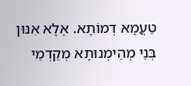טַעֲמָא דְמוֹתָא. אֶלָא אִנּוּן בְּנֵי מְהֵימְנוּתָא מְקַדְמֵי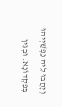וְיָהֲבוּ לֵיהּ נַפְשַׁיְיהוּ בְּפִקְדוֹנָא. וּבְגִין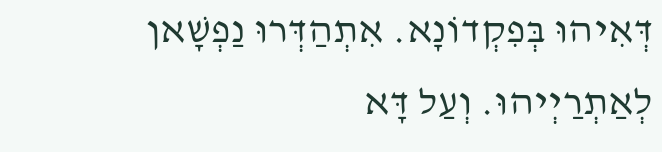דְּאִיהוּ בְּפִקְדוֹנָא. אִתְהַדְּרוּ נַפְשָׁאן לְאַתְרַיְיהוּ. וְעַל דָּא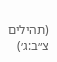(תהילים צ״ב:ג׳)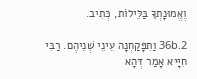וֶאֱמוּנָתְךָ בַּלֵּילוֹת, כְּתִיב.

36b.2 וַתִפָּקַחְנָה עֵינֵי שְׁנֵיהֶם. רַבִּי חִיָּיא אָמַר דְּהָא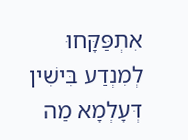אִתְפַּקָּחוּ לְמִנְדַע בִּישִׁין דְּעָלְמָא מַה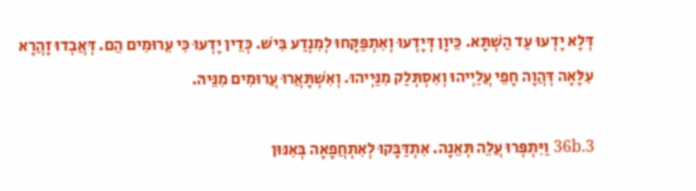דְּלָא יָדְעוּ עַד הַשְׁתָּא. כֵּיוָן דְּיָדְעוּ וְאִתְפַּקָּחוּ לְמִנְדַע בִּישׁ. כְּדֵין יָדְעוּ כִּי עֵרוּמִים הֵם. דְּאֲבְדוּ זָהֲרָא עִלָּאָה דְּהֲוָה חָפֵי עֲלַיְיהוּ וְאִסְתְּלַק מִנַּיְיהוּ. וְאִשְׁתָּאֲרוּ עֲרוּמִים מִנֵּיהּ.

36b.3 וַיִּתְפְּרוּ עֲלֵה תְּאֵנָה. אִתְדַּבָּקוּ לְאִתְחֲפָאָה בְּאִנּוּן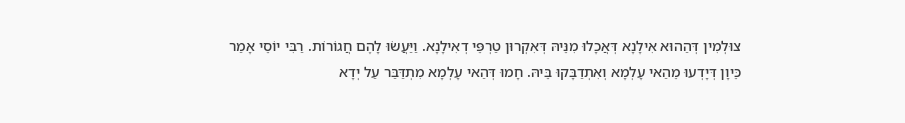צוּלְמִין דְּהַהוּא אִילָנָא דְּאֲכָלוּ מִנֵּיהּ דְּאִקְרוּן טַרְפֵּי דְאִילָנָא. וַיַּעֲשׂוּ לָהֶם חֲגוֹרוֹת. רַבִּי יוֹסֵי אָמַר כֵּיוָן דְּיָדְעוּ מֵהַאי עָלְמָא וְאִתְדַבָּקוּ בֵּיהּ. חָמוּ דְּהַאי עָלְמָא מִתְדַּבַּר עַל יְדָא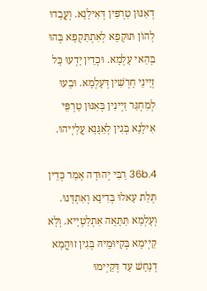דְאִנּוּן טַרְפִּין דְּאִילָנָא. וְעֲבָדוּ לְהוֹן תּוּקְפָא לְאִתְתַּקְפָא בְּהוּ בְּהַאי עָלְמָא. וּכְדֵין יָדְעוּ כָּל זְיָינֵי חָרְשִׁין דְּעָלְמָא. וּבָעוּ לְמִחְגַּר זַיְינִין בְּאִנּוּן טַרְפֵּי אִילָנָא בְּגִין לְאַגָּנָא עֲלַיְיהוּ.

36b.4 רַבִּי יְהוּדָה אָמַר כְּדֵין תְּלַת עָאלוּ בְּדִינָא וְאִתְדָּנוּ. וְעָלְמָא תַּתָּאָה אִתְלַטְיָיא. וְלָא קַיְימָא בְּקִיּוּמֵיהּ בְּגִין זוּהֲמָא דְנָחָשׁ עַד דְּקַיְימוּ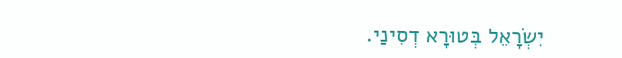יִשְׂרָאֵל בְּטוּרָא דְסִינַי.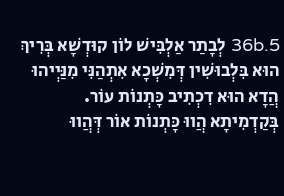36b.5 לְבָתַר אַלְבִּישׁ לוֹן קוּדְשָׁא בְּרִיךְ הוּא בִּלְבוּשִׁין דְּמִשְׁכָא אִתְהַנִּי מִנַּיְיהוּ הֲדָא הוּא דִכְתִיב כָּתְנוֹת עוֹר. בְּקַדְמִיתָא הֲווּ כָּתְנוֹת אוֹר דְּהֲווּ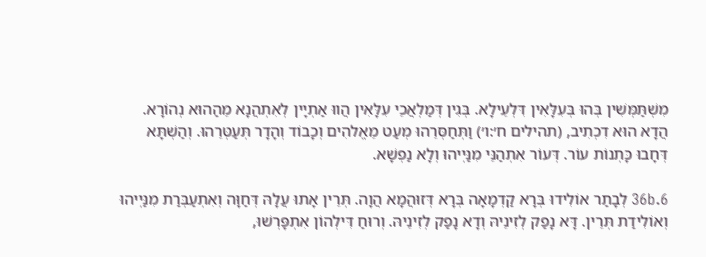מִשְׁתַּמְּשִׁין בְּהוּ בְּעִלָּאִין דִּלְעֵילָא. בְּגִין דְּמַלְאֲכֵי עִלָּאִין הֲווּ אַתְיָין לְאִתְהֲנָא מֵהַהוּא נְהוֹרָא. הֲדָא הוּא דִכְתִיב, (תהילים ח׳:ו׳) וַתְּחַסְּרֵהוּ מְעַט מֵאֱלהִים וְכָבוֹד וְהָדָר תְּעַטְּרֵהוּ. וְהַשְׁתָּא דְּחָבוּ כָּתְנוֹת עוֹר. דְּעוֹר אִתְהַנֵּי מִנַּיְיהוּ וְלָא נַפְשָׁא.

36b.6 לְבָתַר אוֹלִידוּ בְּרָא קַדְמָאָה בְּרָא דְּזוּהֲמָא הֲוָה. תְּרֵין אָתוּ עֲלָהּ דְּחַוָּה וְאִתְעַבְּרַת מִנַּיְיהוּ וְאוֹלִידַת תְּרֵין. דָּא נָפַק לְזִינֵיהּ וְדָא נָפַק לְזִינֵיהּ. וְרוּחַ דִּילְהוֹן אִתְפָּרְשׁוּ,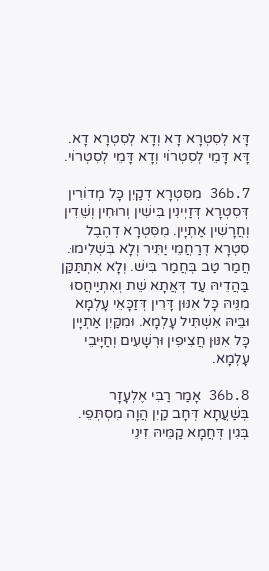דָּא לְסִטְרָא דָא וְדָא לְסִטְרָא דָא. דָּא דָּמֵי לְסִטְרוֹי וְדָא דָּמֵי לְסִטְרוֹי.

36b.7 מִסִּטְרָא דְקַיִן כָּל מְדוֹרִין דְּסִטְרָא דְּזַיְינִין בִּישִׁין וְרוּחִין וְשֵׁדִין וְחֲרָשִׁין אַתְיָין. מִסִּטְרָא דְהֶבֶל סִטְרָא דְרַחֲמֵי יַתִּיר וְלָא בִּשְׁלִימוּ. חֲמַר טַב בְּחֲמַר בִּישׁ. וְלָא אִתְתַּקַּן בַּהֲדֵיהּ עַד דְּאֲתָא שֵׁת וְאִתְיַיחֲסוּ מִנֵּיהּ כָּל אִנּוּן דָּרִין דְּזַכָּאֵי עָלְמָא וּבֵיהּ אִשְׁתִּיל עָלְמָא. וּמִקַּיִן אַתְיָין כָּל אִנּוּן חֲצִיפִין וּרְשָׁעִים וְחַיָּיבֵי עָלְמָא.

36b.8 אָמַר רַבִּי אֶלְעָזָר בְּשַׁעֲתָא דְּחָב קַיִן הֲוָה מִסְתְּפֵי. בְּגִין דְּחֲמָא קַמֵּיהּ זִינֵי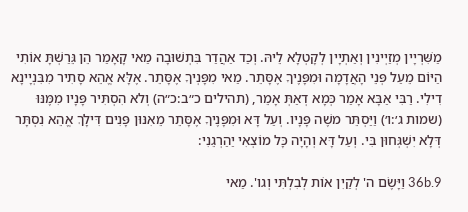מַשִּׁרְיָין מְזַיְינִין וְאַתְיָין לְקָטְלָא לֵיהּ. וְכַד אַהֲדַר בִּתְשׁוּבָה מַאי קָאָמַר הֵן גֵּרַשְׁתָּ אוֹתִי הַיּוֹם מֵעַל פְּנֵי הָאֲדָמָה וּמִפָּנֶיךָ אֶסָּתֵר. מַאי מִפָּנְיךָ אֶסָּתֵר. אֶלָּא אֱהֵא סָתִיר מִבִּנְיָינָא דִילִי. רַבִּי אַבָּא אָמַר כְּמָא דְאַתְּ אָמֵר, (תהילים כ״ב:כ״ה) וְלא הִסְתִּיר פָּנָיו מִמֶּנּוּ (שמות ג׳:ו׳) וַיַּסְתֵּר משֶׁה פָּנָיו. וְעַל דָּא וּמִפָּנֶיךָ אֶסָּתֵר מֵאִנּוּן פָּנִים דִּילָךְ אֱהֵא נִסְתָּר דְּלָא יִשְׁגְּחוּן בִּי. וְעַל דָּא וְהָיָה כָּל מוֹצְאִי יַהַרְגֵנִי:

36b.9 וַיָּשֶׂם ה' לְקַיִן אוֹת לְבִלְתִּי וְגו'. מַאי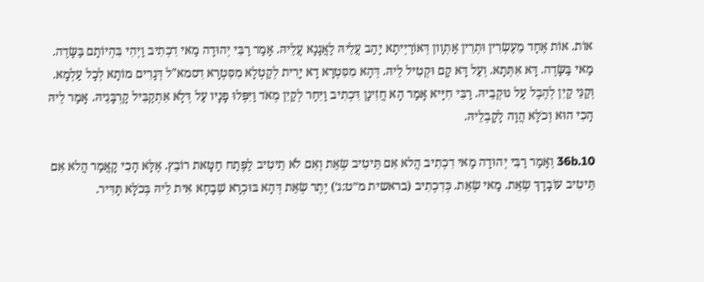אוֹת. אוֹת אֶחָד מֵעֶשְׂרִין וּתְרֵין אַתְוָון דְּאוֹרַיְיתָא יָהַב עֲלֵיהּ לַאֲגָנָא עֲלֵיהּ. אָמַר רַבִּי יְהוּדָה מַאי דִכְתִיב וַיְהִי בִּהְיוֹתָם בַּשָּׂדֶה. מַאי בַּשָּׂדֶה. דָּא אִתְּתָא. וְעַל דָּא קָם וּקְטִיל לֵיהּ. דְּהָא מִסִּטְרָא דָא יָרִית לְקַטְלָא מִסִּטְרָא דִסמא"ל דְּגָרִים מוֹתָא לְכָל עַלְמָא. וְקַנֵּי קַיִן לְהֶבֶל עַל נוּקְבֵיהּ. רַבִּי חִיָּיא אָמַר הָא חֲזִינָן דִּכְתִיב וַיִּחַר לְקַיִן מְאֹד וַיִּפְּלוּ פָנָיו עַל דְּלָא אִתְקַבִּיל קָרְבָּנֵיהּ. אָמַר לֵיהּ הָכִי הוּא וְכֹלָּא הֲוָה לָקָבְלֵיהּ.

36b.10 וְאָמַר רַבִּי יְהוּדָה מַאי דִכְתִיב הֲלא אִם תֵּיטִיב שְׂאֵת וְאִם לֹא תֵיטִיב לַפֶּתַח חַטָּאת רוֹבֵץ. אֶלָּא הָכִי קָאֲמַר הֲלא אִם תֵּיטִיב עוֹבָדָךְ שְׂאֵת. מַאי שְׂאֵת. כְּדִכְתִיב (בראשית מ״ט:ג׳) יֶתֶר שְׂאֵת דְּהָא בּוּכְרָא שְׁבָחָא אִית לֵיהּ בְּכֹלָּא תָּדִּיר.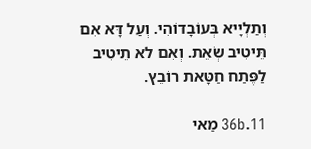וְתַלְיָיא בְּעוֹבָדוֹהִי. וְעַל דָּא אִם תֵּיטִיב שְׂאֵת. וְאִם לא תֵיטִיב לַפֶּתַח חַטָּאת רוֹבֵץ.

36b.11 מַאי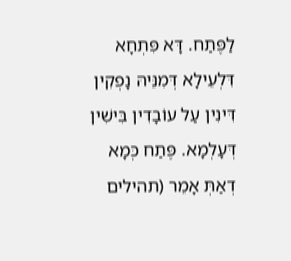לַפֶּתַח. דָּא פִּתְחָא דִּלְעֵילָא דְּמִנֵּיהּ נָפְקִין דִּינִין עַל עוֹבָדִין בִּישִׁין דְּעָלְמָא. פֶּתַח כְּמָא דְאַתְּ אָמֵר (תהילים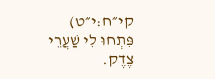קי״ח:י״ט) פִּתְחוּ לִי שַׁעֲרֵי צֶדֶק.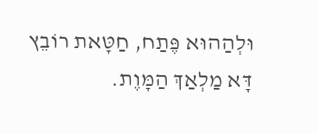וּלְהַהוּא פֶּתַח, חַטָּאת רוֹבֵץ דָּא מַלְאַךְ הַמָּוֶת.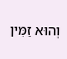וְהוּא זַמִּין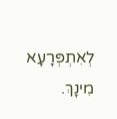לְאִתְפְּרָעָא מִינָךְ.